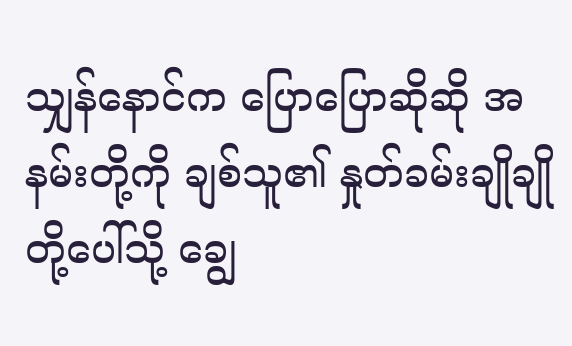သျှန်နောင်က ပြောပြောဆိုဆို အနမ်းတို့ကို ချစ်သူ၏ နှုတ်ခမ်းချိုချိုတို့ပေါ်သို့ ချွေ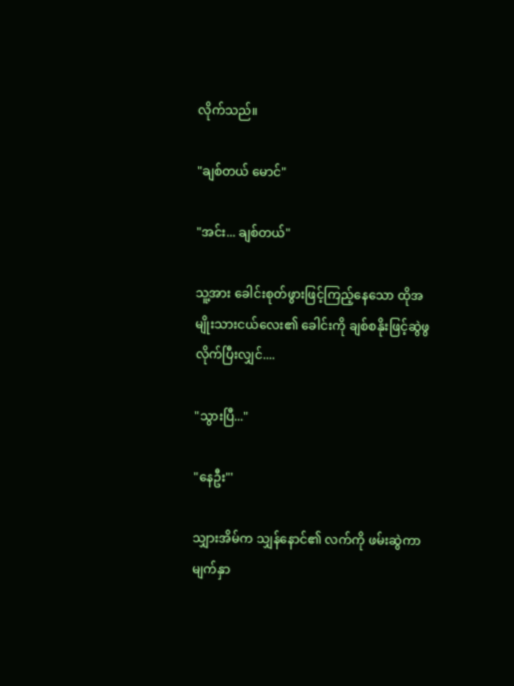လိုက်သည်။

"ချစ်တယ် မောင်"

"အင်း... ချစ်တယ်"

သူ့အား ခေါင်းစုတ်ဖွားဖြင့်ကြည့်နေသော ထိုအမျိုးသားငယ်လေး၏ ခေါင်းကို ချစ်စနိုးဖြင့်ဆွဲဖွလိုက်ပြီးလျှင်....

"သွားပြီ..."

"နေဦး"'

သျှားအိမ်က သျှန်နောင်၏ လက်ကို ဖမ်းဆွဲကာ မျက်နှာ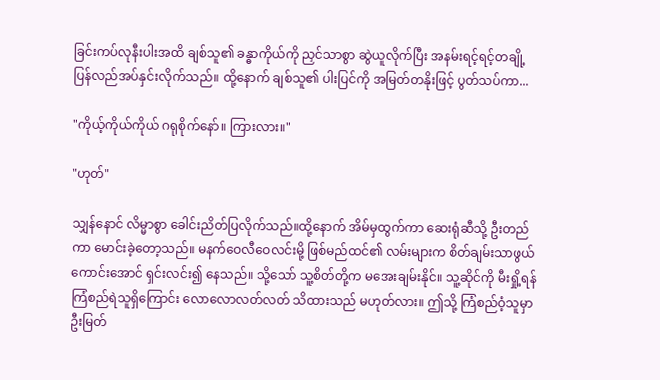ခြင်းကပ်လုနီးပါးအထိ ချစ်သူ၏ ခန္ဓာကိုယ်ကို ညှင်သာစွာ ဆွဲယူလိုက်ပြီး အနမ်းရင့်ရင့်တချို့ ပြန်လည်အပ်နှင်းလိုက်သည်။ ထို့နောက် ချစ်သူ၏ ပါးပြင်ကို အမြတ်တနိုးဖြင့် ပွတ်သပ်ကာ...

"ကိုယ့်ကိုယ်ကိုယ် ဂရုစိုက်နော်။ ကြားလား။"

"ဟုတ်"

သျှန်နောင် လိမ္မာစွာ ခေါင်းညိတ်ပြလိုက်သည်။ထို့နောက် အိမ်မှထွက်ကာ ဆေးရုံဆီသို့ ဦးတည်ကာ မောင်းခဲ့တော့သည်။ မနက်ဝေလီဝေလင်းမို့ ဖြစ်မည်ထင်၏ လမ်းများက စိတ်ချမ်းသာဖွယ်ကောင်းအောင် ရှင်းလင်း၍ နေသည်။ သို့သော် သူ့စိတ်တို့က မအေးချမ်းနိုင်။ သူ့ဆိုင်ကို မီးရှို့ရန် ကြံစည်ရဲသူရှိကြောင်း လောလောလတ်လတ် သိထားသည် မဟုတ်လား။ ဤသို့ ကြံစည်ဝံ့သူမှာ ဦးမြတ်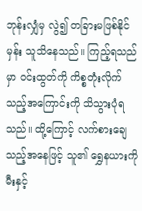ဘုန်းလျှံမှ လွဲ၍ တခြားမဖြစ်နိုင်မှန်း သူသိနေသည်။ ကြည့်ရသည်မှာ ဝင်းထွတ်ကို ကိစ္စတုံးလိုက်သည့်အကြောင်းကို သိသွားပုံရသည်။ ထို့‌ကြောင့် လက်စားချေသည့်အနေဖြင့် သူ၏ ရွှေနယားကို မီးနှင့်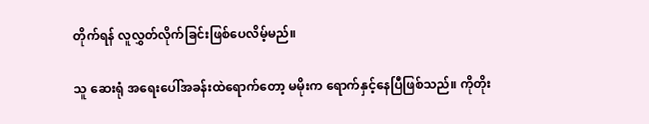တိုက်ရန် လူလွှတ်လိုက်ခြင်းဖြစ်ပေလိမ့်မည်။

သူ ဆေးရုံ အရေးပေါ်အခန်းထဲရောက်တော့ မမိုးက ရောက်နှင့်နေပြီဖြစ်သည်။ ကိုတိုး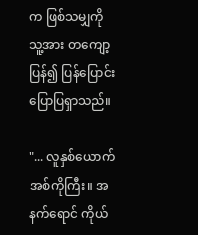က ဖြစ်သမျှကို သူ့အား တကျော့ပြန်၍ ပြန်ပြောင်းပြောပြရှာသည်။

"... လူနှစ်ယောက် အစ်ကိုကြီး။ အနက်ရောင် ကိုယ်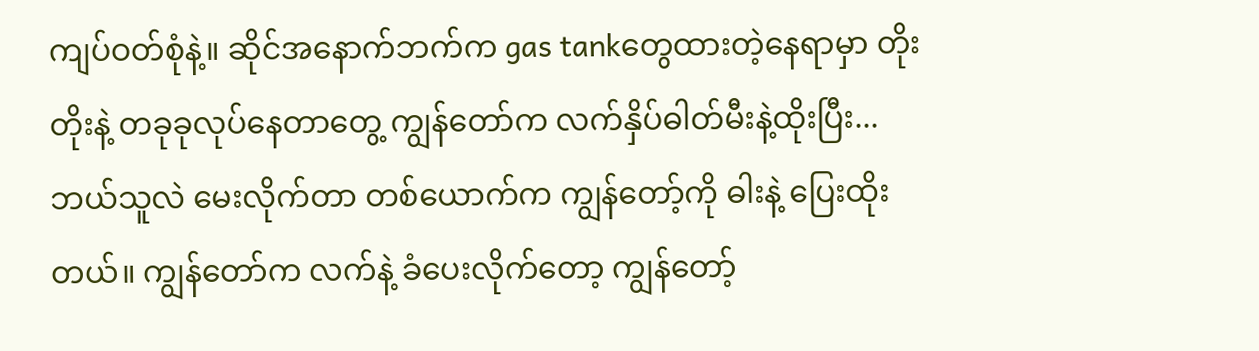ကျပ်ဝတ်စုံနဲ့။ ဆိုင်အနောက်ဘက်က gas tankတွေထားတဲ့နေရာမှာ တိုးတိုးနဲ့ တခုခုလုပ်နေတာတွေ့ ကျွန်တော်က လက်နှိပ်ဓါတ်မီးနဲ့ထိုးပြီး... ဘယ်သူလဲ မေးလိုက်တာ တစ်ယောက်က ကျွန်တော့်ကို ဓါးနဲ့ ပြေးထိုးတယ်။ ကျွန်တော်က လက်နဲ့ ခံပေးလိုက်တော့ ကျွန်တော့်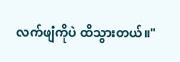လက်ဖျံကိုပဲ ထိသွားတယ်။"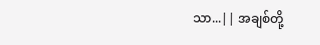သာ...|| အချစ်တို့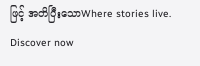ဖြင့် အတိပြီးသောWhere stories live. Discover now